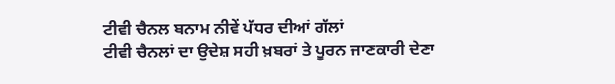ਟੀਵੀ ਚੈਨਲ ਬਨਾਮ ਨੀਵੇਂ ਪੱਧਰ ਦੀਆਂ ਗੱਲਾਂ
ਟੀਵੀ ਚੈਨਲਾਂ ਦਾ ਉਦੇਸ਼ ਸਹੀ ਖ਼ਬਰਾਂ ਤੇ ਪੂਰਨ ਜਾਣਕਾਰੀ ਦੇਣਾ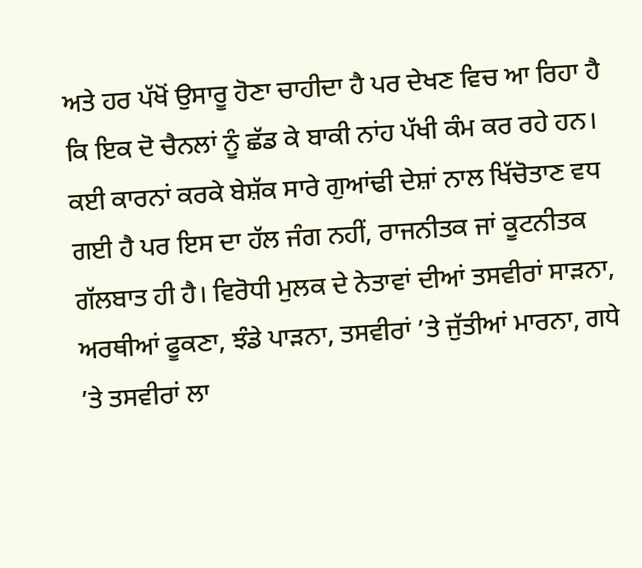ਅਤੇ ਹਰ ਪੱਖੋਂ ਉਸਾਰੂ ਹੋਣਾ ਚਾਹੀਦਾ ਹੈ ਪਰ ਦੇਖਣ ਵਿਚ ਆ ਰਿਹਾ ਹੈ ਕਿ ਇਕ ਦੋ ਚੈਨਲਾਂ ਨੂੰ ਛੱਡ ਕੇ ਬਾਕੀ ਨਾਂਹ ਪੱਖੀ ਕੰਮ ਕਰ ਰਹੇ ਹਨ। ਕਈ ਕਾਰਨਾਂ ਕਰਕੇ ਬੇਸ਼ੱਕ ਸਾਰੇ ਗੁਆਂਢੀ ਦੇਸ਼ਾਂ ਨਾਲ ਖਿੱਚੋਤਾਣ ਵਧ ਗਈ ਹੈ ਪਰ ਇਸ ਦਾ ਹੱਲ ਜੰਗ ਨਹੀਂ, ਰਾਜਨੀਤਕ ਜਾਂ ਕੂਟਨੀਤਕ ਗੱਲਬਾਤ ਹੀ ਹੈ। ਵਿਰੋਧੀ ਮੁਲਕ ਦੇ ਨੇਤਾਵਾਂ ਦੀਆਂ ਤਸਵੀਰਾਂ ਸਾੜਨਾ, ਅਰਥੀਆਂ ਫੂਕਣਾ, ਝੰਡੇ ਪਾੜਨਾ, ਤਸਵੀਰਾਂ ’ਤੇ ਜੁੱਤੀਆਂ ਮਾਰਨਾ, ਗਧੇ ’ਤੇ ਤਸਵੀਰਾਂ ਲਾ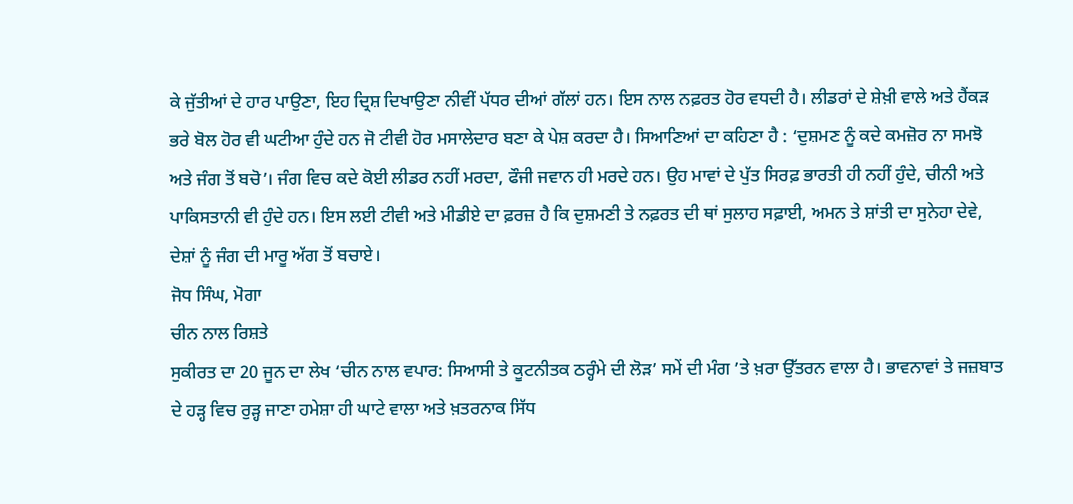ਕੇ ਜੁੱਤੀਆਂ ਦੇ ਹਾਰ ਪਾਉਣਾ, ਇਹ ਦ੍ਰਿਸ਼ ਦਿਖਾਉਣਾ ਨੀਵੀਂ ਪੱਧਰ ਦੀਆਂ ਗੱਲਾਂ ਹਨ। ਇਸ ਨਾਲ ਨਫ਼ਰਤ ਹੋਰ ਵਧਦੀ ਹੈ। ਲੀਡਰਾਂ ਦੇ ਸ਼ੇਖ਼ੀ ਵਾਲੇ ਅਤੇ ਹੈਂਕੜ ਭਰੇ ਬੋਲ ਹੋਰ ਵੀ ਘਟੀਆ ਹੁੰਦੇ ਹਨ ਜੋ ਟੀਵੀ ਹੋਰ ਮਸਾਲੇਦਾਰ ਬਣਾ ਕੇ ਪੇਸ਼ ਕਰਦਾ ਹੈ। ਸਿਆਣਿਆਂ ਦਾ ਕਹਿਣਾ ਹੈ : ‘ਦੁਸ਼ਮਣ ਨੂੰ ਕਦੇ ਕਮਜ਼ੋਰ ਨਾ ਸਮਝੋ ਅਤੇ ਜੰਗ ਤੋਂ ਬਚੋ’। ਜੰਗ ਵਿਚ ਕਦੇ ਕੋਈ ਲੀਡਰ ਨਹੀਂ ਮਰਦਾ, ਫੌਜੀ ਜਵਾਨ ਹੀ ਮਰਦੇ ਹਨ। ਉਹ ਮਾਵਾਂ ਦੇ ਪੁੱਤ ਸਿਰਫ਼ ਭਾਰਤੀ ਹੀ ਨਹੀਂ ਹੁੰਦੇ, ਚੀਨੀ ਅਤੇ ਪਾਕਿਸਤਾਨੀ ਵੀ ਹੁੰਦੇ ਹਨ। ਇਸ ਲਈ ਟੀਵੀ ਅਤੇ ਮੀਡੀਏ ਦਾ ਫ਼ਰਜ਼ ਹੈ ਕਿ ਦੁਸ਼ਮਣੀ ਤੇ ਨਫ਼ਰਤ ਦੀ ਥਾਂ ਸੁਲਾਹ ਸਫ਼ਾਈ, ਅਮਨ ਤੇ ਸ਼ਾਂਤੀ ਦਾ ਸੁਨੇਹਾ ਦੇਵੇ, ਦੇਸ਼ਾਂ ਨੂੰ ਜੰਗ ਦੀ ਮਾਰੂ ਅੱਗ ਤੋਂ ਬਚਾਏ।
ਜੋਧ ਸਿੰਘ, ਮੋਗਾ
ਚੀਨ ਨਾਲ ਰਿਸ਼ਤੇ
ਸੁਕੀਰਤ ਦਾ 20 ਜੂਨ ਦਾ ਲੇਖ ‘ਚੀਨ ਨਾਲ ਵਪਾਰ: ਸਿਆਸੀ ਤੇ ਕੂਟਨੀਤਕ ਠਰ੍ਹੰਮੇ ਦੀ ਲੋੜ’ ਸਮੇਂ ਦੀ ਮੰਗ ’ਤੇ ਖ਼ਰਾ ਉੱਤਰਨ ਵਾਲਾ ਹੈ। ਭਾਵਨਾਵਾਂ ਤੇ ਜਜ਼ਬਾਤ ਦੇ ਹੜ੍ਹ ਵਿਚ ਰੁੜ੍ਹ ਜਾਣਾ ਹਮੇਸ਼ਾ ਹੀ ਘਾਟੇ ਵਾਲਾ ਅਤੇ ਖ਼ਤਰਨਾਕ ਸਿੱਧ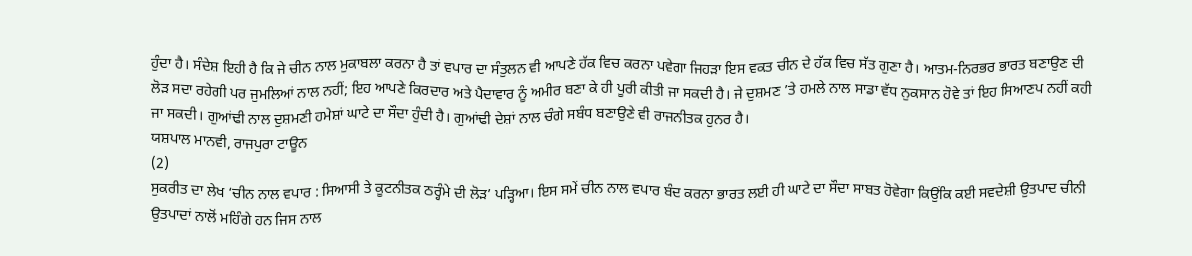ਹੁੰਦਾ ਹੈ। ਸੰਦੇਸ਼ ਇਹੀ ਹੈ ਕਿ ਜੇ ਚੀਨ ਨਾਲ ਮੁਕਾਬਲਾ ਕਰਨਾ ਹੈ ਤਾਂ ਵਪਾਰ ਦਾ ਸੰਤੁਲਨ ਵੀ ਆਪਣੇ ਹੱਕ ਵਿਚ ਕਰਨਾ ਪਵੇਗਾ ਜਿਹੜਾ ਇਸ ਵਕਤ ਚੀਨ ਦੇ ਹੱਕ ਵਿਚ ਸੱਤ ਗੁਣਾ ਹੈ। ਆਤਮ-ਨਿਰਭਰ ਭਾਰਤ ਬਣਾਉਣ ਦੀ ਲੋੜ ਸਦਾ ਰਹੇਗੀ ਪਰ ਜੁਮਲਿਆਂ ਨਾਲ ਨਹੀਂ; ਇਹ ਆਪਣੇ ਕਿਰਦਾਰ ਅਤੇ ਪੈਦਾਵਾਰ ਨੂੰ ਅਮੀਰ ਬਣਾ ਕੇ ਹੀ ਪੂਰੀ ਕੀਤੀ ਜਾ ਸਕਦੀ ਹੈ। ਜੇ ਦੁਸ਼ਮਣ ’ਤੇ ਹਮਲੇ ਨਾਲ ਸਾਡਾ ਵੱਧ ਨੁਕਸਾਨ ਹੋਵੇ ਤਾਂ ਇਹ ਸਿਆਣਪ ਨਹੀਂ ਕਹੀ ਜਾ ਸਕਦੀ। ਗੁਆਂਢੀ ਨਾਲ ਦੁਸ਼ਮਣੀ ਹਮੇਸ਼ਾਂ ਘਾਟੇ ਦਾ ਸੌਦਾ ਹੁੰਦੀ ਹੈ। ਗੁਆਂਢੀ ਦੇਸ਼ਾਂ ਨਾਲ ਚੰਗੇ ਸਬੰਧ ਬਣਾਉਣੇ ਵੀ ਰਾਜਨੀਤਕ ਹੁਨਰ ਹੈ।
ਯਸ਼ਪਾਲ ਮਾਨਵੀ, ਰਾਜਪੁਰਾ ਟਾਊਨ
(2)
ਸੁਕਰੀਤ ਦਾ ਲੇਖ ‘ਚੀਨ ਨਾਲ ਵਪਾਰ : ਸਿਆਸੀ ਤੇ ਕੂਟਨੀਤਕ ਠਰ੍ਹੰਮੇ ਦੀ ਲੋੜ’ ਪੜ੍ਹਿਆ। ਇਸ ਸਮੇਂ ਚੀਨ ਨਾਲ ਵਪਾਰ ਬੰਦ ਕਰਨਾ ਭਾਰਤ ਲਈ ਹੀ ਘਾਟੇ ਦਾ ਸੌਦਾ ਸਾਬਤ ਹੋਵੇਗਾ ਕਿਉਂਕਿ ਕਈ ਸਵਦੇਸ਼ੀ ਉਤਪਾਦ ਚੀਨੀ ਉਤਪਾਦਾਂ ਨਾਲੋਂ ਮਹਿੰਗੇ ਹਨ ਜਿਸ ਨਾਲ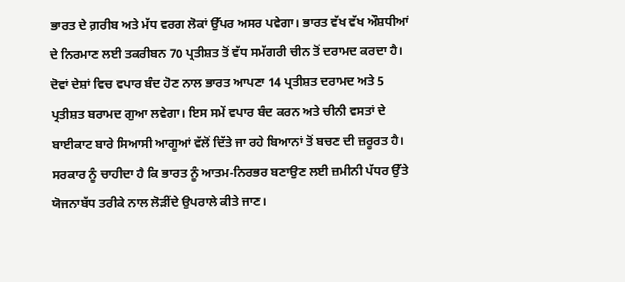ਭਾਰਤ ਦੇ ਗ਼ਰੀਬ ਅਤੇ ਮੱਧ ਵਰਗ ਲੋਕਾਂ ਉੱਪਰ ਅਸਰ ਪਵੇਗਾ। ਭਾਰਤ ਵੱਖ ਵੱਖ ਔਸ਼ਧੀਆਂ ਦੇ ਨਿਰਮਾਣ ਲਈ ਤਕਰੀਬਨ 70 ਪ੍ਰਤੀਸ਼ਤ ਤੋਂ ਵੱਧ ਸਮੱਗਰੀ ਚੀਨ ਤੋਂ ਦਰਾਮਦ ਕਰਦਾ ਹੈ। ਦੋਵਾਂ ਦੇਸ਼ਾਂ ਵਿਚ ਵਪਾਰ ਬੰਦ ਹੋਣ ਨਾਲ ਭਾਰਤ ਆਪਣਾ 14 ਪ੍ਰਤੀਸ਼ਤ ਦਰਾਮਦ ਅਤੇ 5 ਪ੍ਰਤੀਸ਼ਤ ਬਰਾਮਦ ਗੁਆ ਲਵੇਗਾ। ਇਸ ਸਮੇਂ ਵਪਾਰ ਬੰਦ ਕਰਨ ਅਤੇ ਚੀਨੀ ਵਸਤਾਂ ਦੇ ਬਾਈਕਾਟ ਬਾਰੇ ਸਿਆਸੀ ਆਗੂਆਂ ਵੱਲੋਂ ਦਿੱਤੇ ਜਾ ਰਹੇ ਬਿਆਨਾਂ ਤੋਂ ਬਚਣ ਦੀ ਜ਼ਰੂਰਤ ਹੈ। ਸਰਕਾਰ ਨੂੰ ਚਾਹੀਦਾ ਹੈ ਕਿ ਭਾਰਤ ਨੂੰ ਆਤਮ-ਨਿਰਭਰ ਬਣਾਉਣ ਲਈ ਜ਼ਮੀਨੀ ਪੱਧਰ ਉੱਤੇ ਯੋਜਨਾਬੱਧ ਤਰੀਕੇ ਨਾਲ ਲੋੜੀਂਦੇ ਉਪਰਾਲੇ ਕੀਤੇ ਜਾਣ।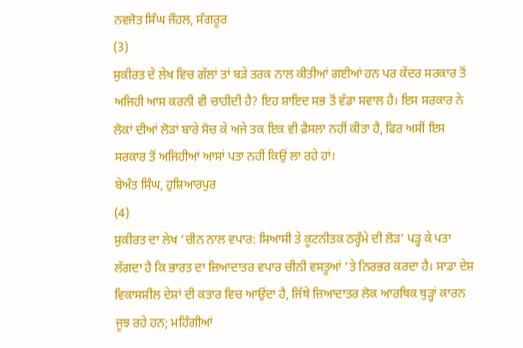ਨਵਜੋਤ ਸਿੰਘ ਜੌਹਲ, ਸੰਗਰੂਰ
(3)
ਸੁਕੀਰਤ ਦੇ ਲੇਖ ਵਿਚ ਗੱਲਾਂ ਤਾਂ ਬੜੇ ਤਰਕ ਨਾਲ ਕੀਤੀਆਂ ਗਈਆਂ ਹਨ ਪਰ ਕੇਂਦਰ ਸਰਕਾਰ ਤੋਂ ਅਜਿਹੀ ਆਸ ਕਰਨੀ ਵੀ ਚਾਹੀਦੀ ਹੈ? ਇਹ ਸ਼ਾਇਦ ਸਭ ਤੋਂ ਵੱਡਾ ਸਵਾਲ ਹੈ। ਇਸ ਸਰਕਾਰ ਨੇ ਲੋਕਾਂ ਦੀਆਂ ਲੋੜਾਂ ਬਾਰੇ ਸੋਚ ਕੇ ਅਜੇ ਤਕ ਇਕ ਵੀ ਫ਼ੈਸਲਾ ਨਹੀਂ ਕੀਤਾ ਹੈ, ਫਿਰ ਅਸੀਂ ਇਸ ਸਰਕਾਰ ਤੋਂ ਅਜਿਹੀਆਂ ਆਸਾਂ ਪਤਾ ਨਹੀਂ ਕਿਉਂ ਲਾ ਰਹੇ ਹਾਂ।
ਬੇਅੰਤ ਸਿੰਘ, ਹੁਸ਼ਿਆਰਪੁਰ
(4)
ਸੁਕੀਰਤ ਦਾ ਲੇਖ ‘ਚੀਨ ਨਾਲ ਵਪਾਰ: ਸਿਆਸੀ ਤੇ ਕੂਟਨੀਤਕ ਠਰ੍ਹੰਮੇ ਦੀ ਲੋੜ’ ਪੜ੍ਹ ਕੇ ਪਤਾ ਲੱਗਦਾ ਹੈ ਕਿ ਭਾਰਤ ਦਾ ਜ਼ਿਆਦਾਤਰ ਵਪਾਰ ਚੀਨੀ ਵਸਤੂਆਂ ’ਤੇ ਨਿਰਭਰ ਕਰਦਾ ਹੈ। ਸਾਡਾ ਦੇਸ਼ ਵਿਕਾਸਸ਼ੀਲ ਦੇਸ਼ਾਂ ਦੀ ਕਤਾਰ ਵਿਚ ਆਉਂਦਾ ਹੈ, ਜਿੱਥੇ ਜ਼ਿਆਦਾਤਰ ਲੋਕ ਆਰਥਿਕ ਥੁੜ੍ਹਾਂ ਕਾਰਨ ਜੂਝ ਰਹੇ ਹਨ; ਮਹਿੰਗੀਆਂ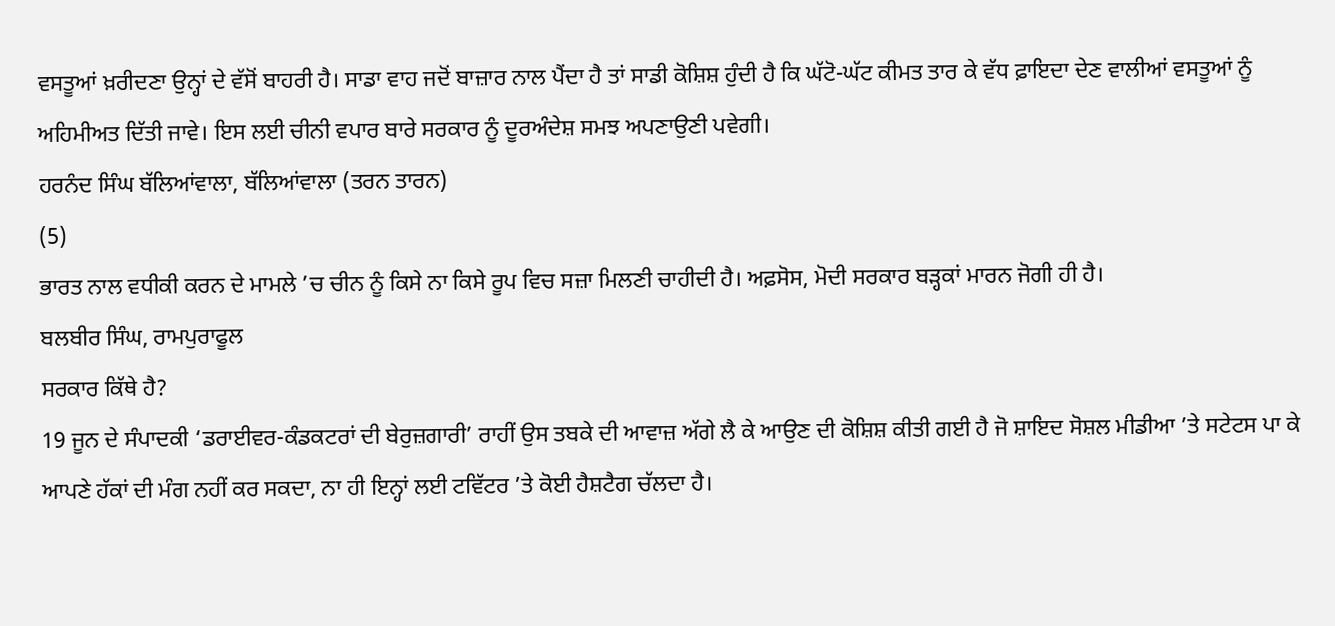ਵਸਤੂਆਂ ਖ਼ਰੀਦਣਾ ਉਨ੍ਹਾਂ ਦੇ ਵੱਸੋਂ ਬਾਹਰੀ ਹੈ। ਸਾਡਾ ਵਾਹ ਜਦੋਂ ਬਾਜ਼ਾਰ ਨਾਲ ਪੈਂਦਾ ਹੈ ਤਾਂ ਸਾਡੀ ਕੋਸ਼ਿਸ਼ ਹੁੰਦੀ ਹੈ ਕਿ ਘੱਟੋ-ਘੱਟ ਕੀਮਤ ਤਾਰ ਕੇ ਵੱਧ ਫ਼ਾਇਦਾ ਦੇਣ ਵਾਲੀਆਂ ਵਸਤੂਆਂ ਨੂੰ ਅਹਿਮੀਅਤ ਦਿੱਤੀ ਜਾਵੇ। ਇਸ ਲਈ ਚੀਨੀ ਵਪਾਰ ਬਾਰੇ ਸਰਕਾਰ ਨੂੰ ਦੂਰਅੰਦੇਸ਼ ਸਮਝ ਅਪਣਾਉਣੀ ਪਵੇਗੀ।
ਹਰਨੰਦ ਸਿੰਘ ਬੱਲਿਆਂਵਾਲਾ, ਬੱਲਿਆਂਵਾਲਾ (ਤਰਨ ਤਾਰਨ)
(5)
ਭਾਰਤ ਨਾਲ ਵਧੀਕੀ ਕਰਨ ਦੇ ਮਾਮਲੇ ’ਚ ਚੀਨ ਨੂੰ ਕਿਸੇ ਨਾ ਕਿਸੇ ਰੂਪ ਵਿਚ ਸਜ਼ਾ ਮਿਲਣੀ ਚਾਹੀਦੀ ਹੈ। ਅਫ਼ਸੋਸ, ਮੋਦੀ ਸਰਕਾਰ ਬੜ੍ਹਕਾਂ ਮਾਰਨ ਜੋਗੀ ਹੀ ਹੈ।
ਬਲਬੀਰ ਸਿੰਘ, ਰਾਮਪੁਰਾਫੂਲ
ਸਰਕਾਰ ਕਿੱਥੇ ਹੈ?
19 ਜੂਨ ਦੇ ਸੰਪਾਦਕੀ ‘ਡਰਾਈਵਰ-ਕੰਡਕਟਰਾਂ ਦੀ ਬੇਰੁਜ਼ਗਾਰੀ’ ਰਾਹੀਂ ਉਸ ਤਬਕੇ ਦੀ ਆਵਾਜ਼ ਅੱਗੇ ਲੈ ਕੇ ਆਉਣ ਦੀ ਕੋਸ਼ਿਸ਼ ਕੀਤੀ ਗਈ ਹੈ ਜੋ ਸ਼ਾਇਦ ਸੋਸ਼ਲ ਮੀਡੀਆ ’ਤੇ ਸਟੇਟਸ ਪਾ ਕੇ ਆਪਣੇ ਹੱਕਾਂ ਦੀ ਮੰਗ ਨਹੀਂ ਕਰ ਸਕਦਾ, ਨਾ ਹੀ ਇਨ੍ਹਾਂ ਲਈ ਟਵਿੱਟਰ ’ਤੇ ਕੋਈ ਹੈਸ਼ਟੈਗ ਚੱਲਦਾ ਹੈ।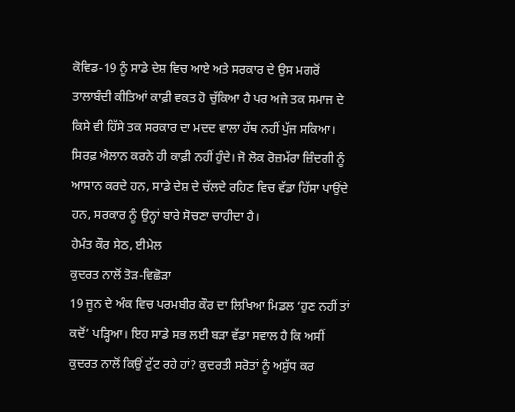ਕੋਵਿਡ-19 ਨੂੰ ਸਾਡੇ ਦੇਸ਼ ਵਿਚ ਆਏ ਅਤੇ ਸਰਕਾਰ ਦੇ ਉਸ ਮਗਰੋਂ ਤਾਲਾਬੰਦੀ ਕੀਤਿਆਂ ਕਾਫ਼ੀ ਵਕਤ ਹੋ ਚੁੱਕਿਆ ਹੈ ਪਰ ਅਜੇ ਤਕ ਸਮਾਜ ਦੇ ਕਿਸੇ ਵੀ ਹਿੱਸੇ ਤਕ ਸਰਕਾਰ ਦਾ ਮਦਦ ਵਾਲਾ ਹੱਥ ਨਹੀਂ ਪੁੱਜ ਸਕਿਆ। ਸਿਰਫ਼ ਐਲਾਨ ਕਰਨੇ ਹੀ ਕਾਫ਼ੀ ਨਹੀਂ ਹੁੰਦੇ। ਜੋ ਲੋਕ ਰੋਜ਼ਮੱਰਾ ਜ਼ਿੰਦਗੀ ਨੂੰ ਆਸਾਨ ਕਰਦੇ ਹਨ, ਸਾਡੇ ਦੇਸ਼ ਦੇ ਚੱਲਦੇ ਰਹਿਣ ਵਿਚ ਵੱਡਾ ਹਿੱਸਾ ਪਾਉਂਦੇ ਹਨ, ਸਰਕਾਰ ਨੂੰ ਉਨ੍ਹਾਂ ਬਾਰੇ ਸੋਚਣਾ ਚਾਹੀਦਾ ਹੈ।
ਹੇਮੰਤ ਕੌਰ ਸੇਠ, ਈਮੇਲ
ਕੁਦਰਤ ਨਾਲੋਂ ਤੋੜ-ਵਿਛੋੜਾ
19 ਜੂਨ ਦੇ ਅੰਕ ਵਿਚ ਪਰਮਬੀਰ ਕੌਰ ਦਾ ਲਿਖਿਆ ਮਿਡਲ ‘ਹੁਣ ਨਹੀਂ ਤਾਂ ਕਦੋਂ’ ਪੜ੍ਹਿਆ। ਇਹ ਸਾਡੇ ਸਭ ਲਈ ਬੜਾ ਵੱਡਾ ਸਵਾਲ ਹੈ ਕਿ ਅਸੀਂ ਕੁਦਰਤ ਨਾਲੋਂ ਕਿਉਂ ਟੁੱਟ ਰਹੇ ਹਾਂ? ਕੁਦਰਤੀ ਸਰੋਤਾਂ ਨੂੰ ਅਸ਼ੁੱਧ ਕਰ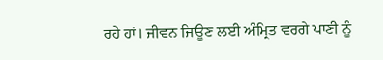ਰਹੇ ਹਾਂ। ਜੀਵਨ ਜਿਊਣ ਲਈ ਅੰਮ੍ਰਿਤ ਵਰਗੇ ਪਾਣੀ ਨੂੰ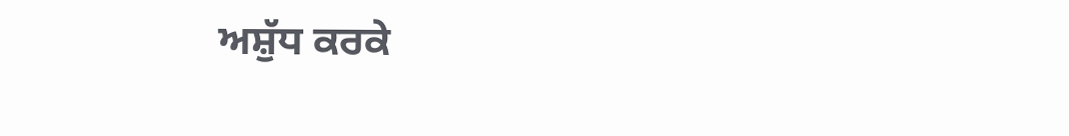ਅਸ਼ੁੱਧ ਕਰਕੇ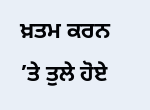ਖ਼ਤਮ ਕਰਨ ’ਤੇ ਤੁਲੇ ਹੋਏ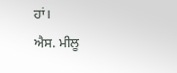ਹਾਂ।
ਐਸ. ਮੀਲੂ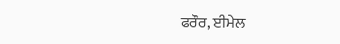ਫਰੌਰ, ਈਮੇਲ